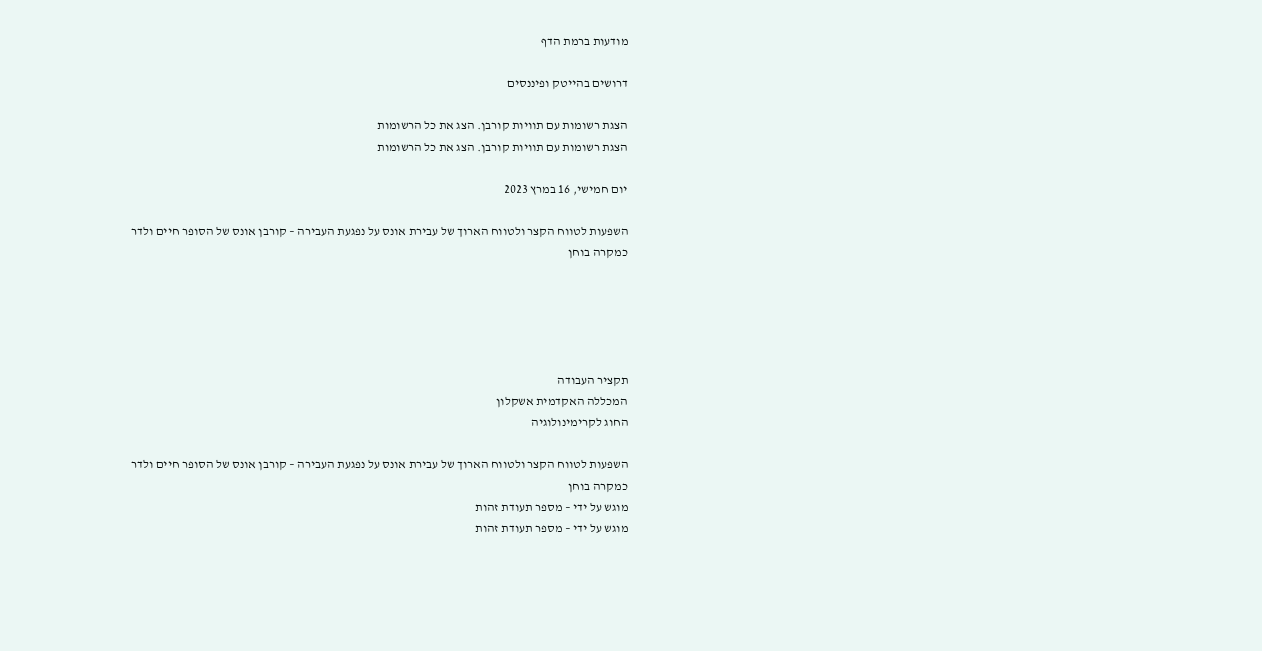מודעות ברמת הדף

דרושים בהייטק ופיננסים

הצגת רשומות עם תוויות קורבן. הצג את כל הרשומות
הצגת רשומות עם תוויות קורבן. הצג את כל הרשומות

יום חמישי, 16 במרץ 2023

השפעות לטווח הקצר ולטווח הארוך של עבירת אונס על נפגעת העבירה – קורבן אונס של הסופר חיים ולדר כמקרה בוחן





תקציר העבודה
המכללה האקדמית אשקלון
החוג לקרימינולוגיה

השפעות לטווח הקצר ולטווח הארוך של עבירת אונס על נפגעת העבירה – קורבן אונס של הסופר חיים ולדר כמקרה בוחן
מוגש על ידי – מספר תעודת זהות
מוגש על ידי – מספר תעודת זהות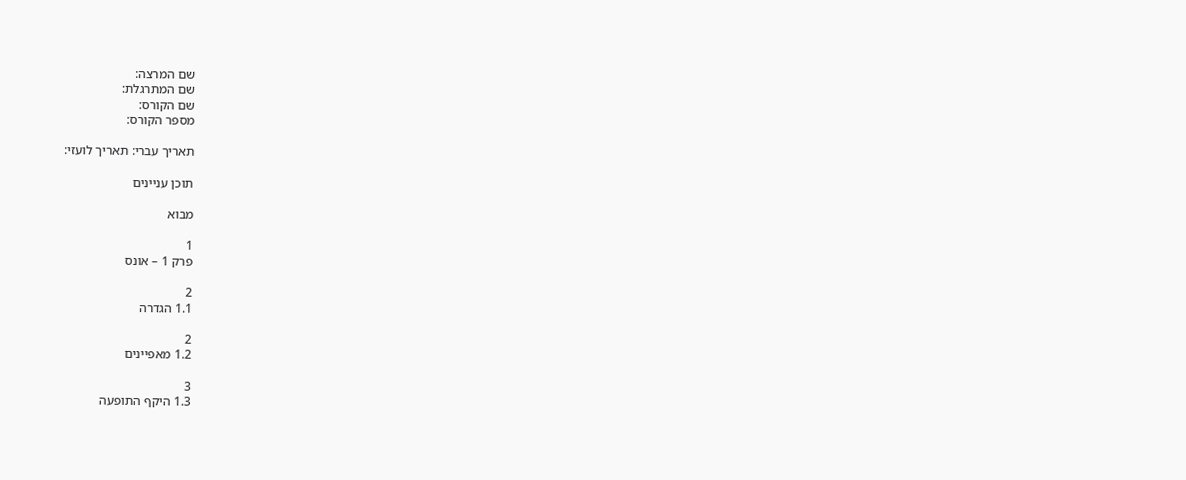שם המרצה:
שם המתרגלת:
שם הקורס:
מספר הקורס:

תאריך עברי: תאריך לועזי:

תוכן עניינים

מבוא

1
פרק 1 – אונס

2
1.1 הגדרה

2
1.2 מאפיינים

3
1.3 היקף התופעה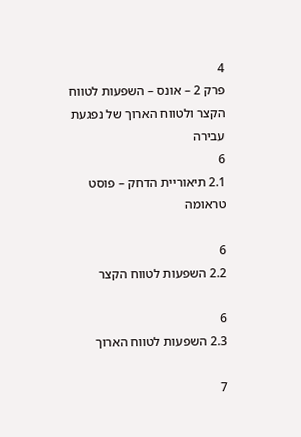4
פרק 2 – אונס – השפעות לטווח הקצר ולטווח הארוך של נפגעת עבירה
6
2.1 תיאוריית הדחק – פוסט טראומה

6
2.2 השפעות לטווח הקצר

6
2.3 השפעות לטווח הארוך

7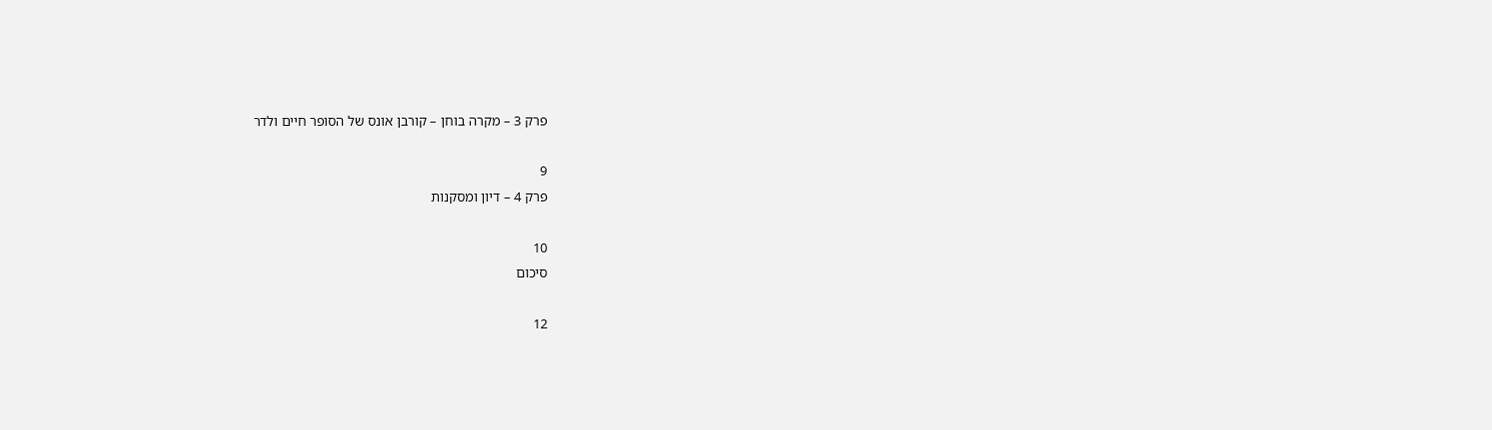פרק 3 – מקרה בוחן – קורבן אונס של הסופר חיים ולדר

9
פרק 4 – דיון ומסקנות

10
סיכום

12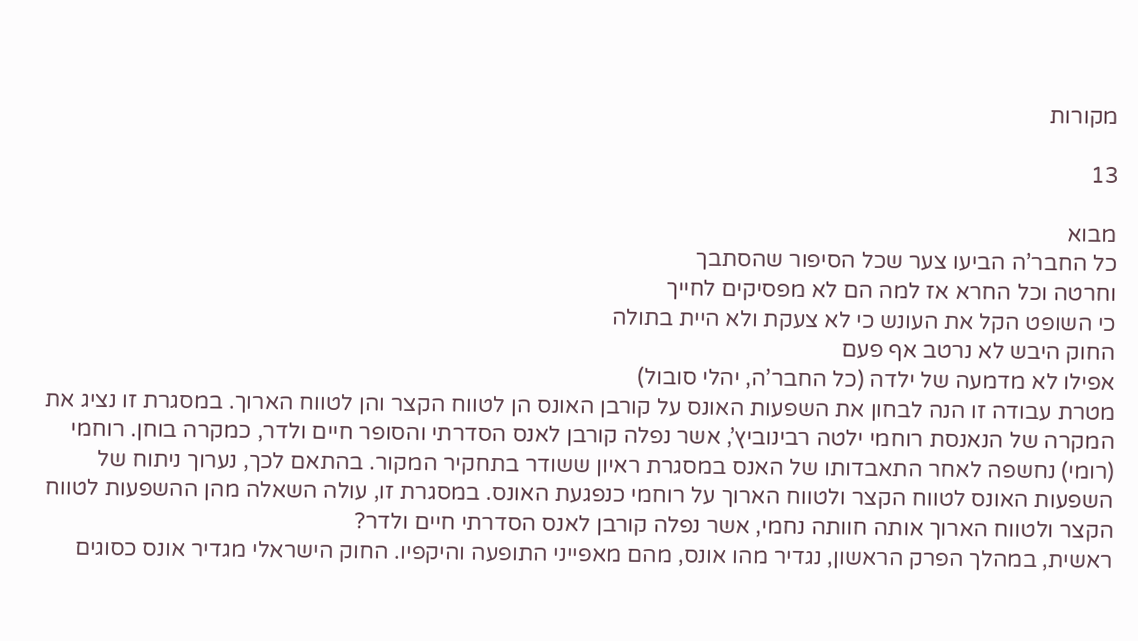מקורות

13

מבוא
כל החבר’ה הביעו צער שכל הסיפור שהסתבך
וחרטה וכל החרא אז למה הם לא מפסיקים לחייך
כי השופט הקל את העונש כי לא צעקת ולא היית בתולה
החוק היבש לא נרטב אף פעם
אפילו לא מדמעה של ילדה (כל החבר’ה, יהלי סובול)
מטרת עבודה זו הנה לבחון את השפעות האונס על קורבן האונס הן לטווח הקצר והן לטווח הארוך. במסגרת זו נציג את המקרה של הנאנסת רוחמי ילטה רבינוביץ’, אשר נפלה קורבן לאנס הסדרתי והסופר חיים ולדר, כמקרה בוחן. רוחמי (רומי) נחשפה לאחר התאבדותו של האנס במסגרת ראיון ששודר בתחקיר המקור. בהתאם לכך, נערוך ניתוח של השפעות האונס לטווח הקצר ולטווח הארוך על רוחמי כנפגעת האונס. במסגרת זו, עולה השאלה מהן ההשפעות לטווח הקצר ולטווח הארוך אותה חוותה נחמי, אשר נפלה קורבן לאנס הסדרתי חיים ולדר?
ראשית, במהלך הפרק הראשון, נגדיר מהו אונס, מהם מאפייני התופעה והיקפיו. החוק הישראלי מגדיר אונס כסוגים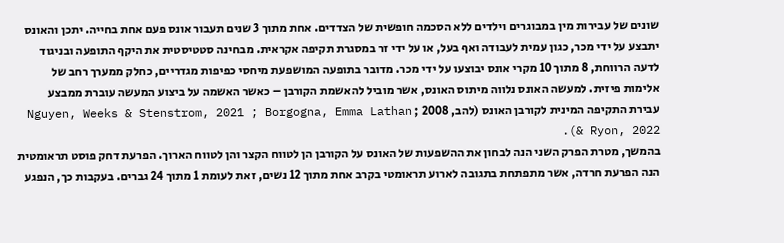שונים של עבירות מין במבוגרים וילדים ללא הסכמה חופשית של הצדדים. אחת מתוך 3 שנים תעבור אונס פעם אחת בחייה. יתכן והאונס יתבצע על ידי מכר, כגון עמית לעבודה ואף בעל, או על ידי זר במסגרת תקיפה אקראית. מבחינה סטטיסטית את היקף התופעה ובניגוד לדעה הרווחת, 8 מתוך 10 מקרי אונס יבוצעו על ידי מכר. מדובר בתופעה המושפעת מיחסי כפיפות מגדריים, כחלק ממערך רחב של אלימות פיזית. למעשה האונס נלווה מיתוס האונס, אשר מוביל להאשמת הקורבן – כאשר האשמה על ביצוע המעשה עוברת ממבצע עבירת התקיפה המינית לקורבן האונס (להב, 2008 ; Nguyen, Weeks & Stenstrom, 2021 ; Borgogna, Emma Lathan & Ryon, 2022).
בהמשך, מטרת הפרק השני הנה לבחון את ההשפעות של האונס על הקורבן הן לטווח הקצר והן לטווח הארוך. הפרעת דחק פוסט תראומטית הנה הפרעת חרדה, אשר מתפתחת בתגובה לארוע תראומטי בקרב אחת מתוך 12 נשים, זאת לעומת 1 מתוך 24 גברים. בעקבות כך, הנפגע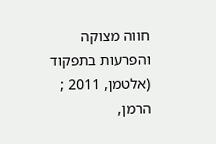חווה מצוקה והפרעות בתפקוד (אלטמן, 2011 ; הרמן,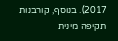2017). בנוסף, קורבנות תקיפה מינית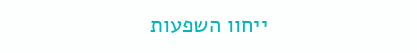ייחוו השפעות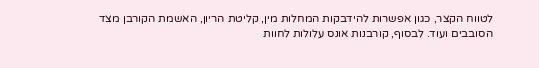לטווח הקצר, כגון אפשרות להידבקות המחלות מין, קליטת הריון, האשמת הקורבן מצד הסובבים ועוד. לבסוף, קורבנות אונס עלולות לחוות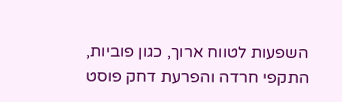השפעות לטווח ארוך, כגון פוביות, התקפי חרדה והפרעת דחק פוסט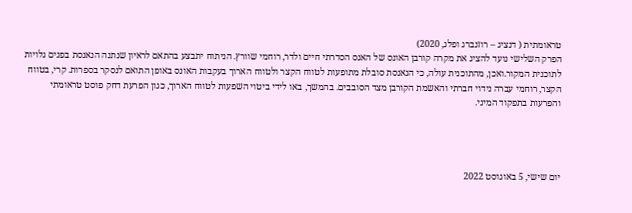טראומתית ( דנציג – רוזנברג ופלג, 2020)
הפרק השלישי נועד להציג את מקרה קורבן האונס של האנס הסדרתי חיים ולדר, רוחמי שוורץ. הניתוח יתבצע בהתאם לראיון שנתנה הנאנסת בפנים גלויות לתוכנית המקור.ואכן, מהתוכנית עולה, כי הנאנסת סובלת מתופעות לטווח הקצר ולטווח הארוך בעקבות האונס באופן התואם לנסקר בספרות. קרי, בטווח הקצר, רוחמי עברה נידוי חברתי והאשמת הקורבן מצד הסובבים. בהמשך, באו לידי ביטוי השפעות לטווח הארוך, כגון הפרעת דחק פוסט טראומתי והפרעות בתפקוד המיני.




יום שישי, 5 באוגוסט 2022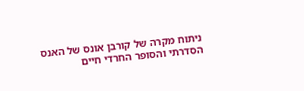ניתוח מקרה של קורבן אונס של האנס הסדרתי והסופר החרדי חיים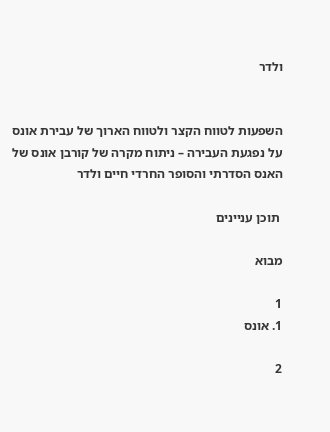ולדר


השפעות לטווח הקצר ולטווח הארוך של עבירת אונס על נפגעת העבירה – ניתוח מקרה של קורבן אונס של האנס הסדרתי והסופר החרדי חיים ולדר

 תוכן עניינים

מבוא

1
1. אונס

2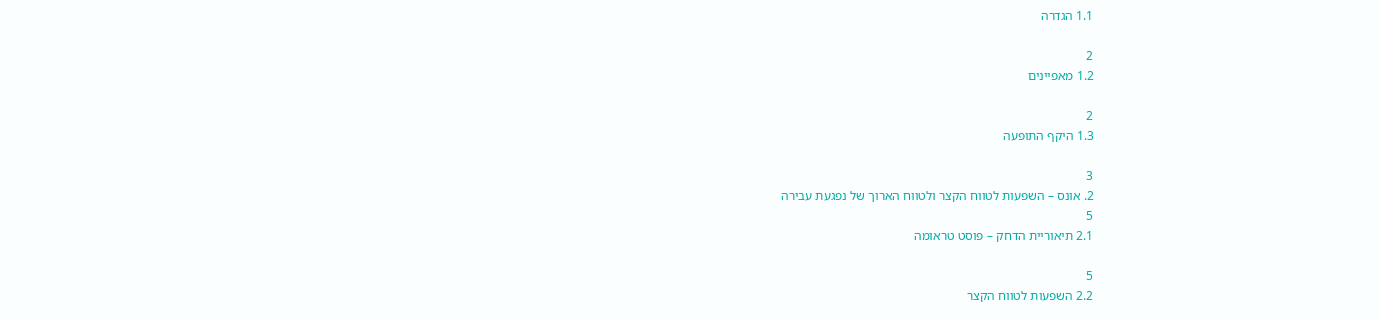1.1 הגדרה

2
1.2 מאפיינים

2
1.3 היקף התופעה

3
2. אונס – השפעות לטווח הקצר ולטווח הארוך של נפגעת עבירה
5
2.1 תיאוריית הדחק – פוסט טראומה

5
2.2 השפעות לטווח הקצר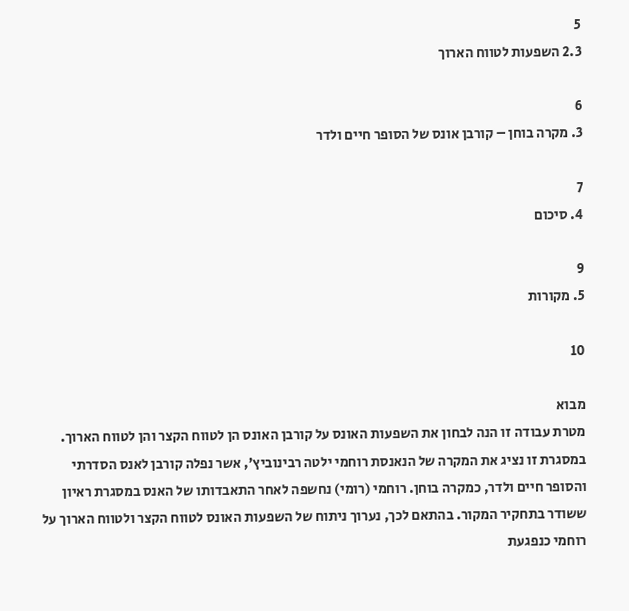5
2.3 השפעות לטווח הארוך

6
3. מקרה בוחן – קורבן אונס של הסופר חיים ולדר

7
4. סיכום

9
5. מקורות

10

מבוא
מטרת עבודה זו הנה לבחון את השפעות האונס על קורבן האונס הן לטווח הקצר והן לטווח הארוך. במסגרת זו נציג את המקרה של הנאנסת רוחמי ילטה רבינוביץ’, אשר נפלה קורבן לאנס הסדרתי והסופר חיים ולדר, כמקרה בוחן. רוחמי (רומי) נחשפה לאחר התאבדותו של האנס במסגרת ראיון ששודר בתחקיר המקור. בהתאם לכך, נערוך ניתוח של השפעות האונס לטווח הקצר ולטווח הארוך על רוחמי כנפגעת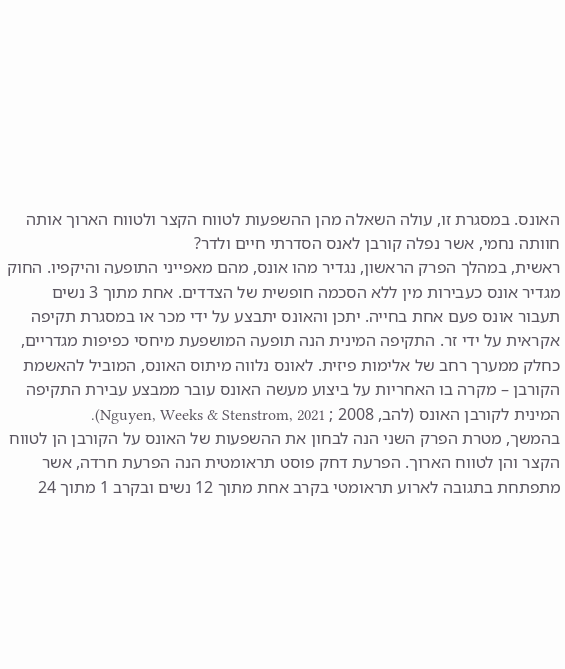האונס. במסגרת זו, עולה השאלה מהן ההשפעות לטווח הקצר ולטווח הארוך אותה חוותה נחמי, אשר נפלה קורבן לאנס הסדרתי חיים ולדר?
ראשית, במהלך הפרק הראשון, נגדיר מהו אונס, מהם מאפייני התופעה והיקפיו. החוק מגדיר אונס כעבירות מין ללא הסכמה חופשית של הצדדים. אחת מתוך 3 נשים תעבור אונס פעם אחת בחייה. יתכן והאונס יתבצע על ידי מכר או במסגרת תקיפה אקראית על ידי זר. התקיפה המינית הנה תופעה המושפעת מיחסי כפיפות מגדריים, כחלק ממערך רחב של אלימות פיזית. לאונס נלווה מיתוס האונס, המוביל להאשמת הקורבן – מקרה בו האחריות על ביצוע מעשה האונס עובר ממבצע עבירת התקיפה המינית לקורבן האונס (להב, 2008 ; Nguyen, Weeks & Stenstrom, 2021).
בהמשך, מטרת הפרק השני הנה לבחון את ההשפעות של האונס על הקורבן הן לטווח הקצר והן לטווח הארוך. הפרעת דחק פוסט תראומטית הנה הפרעת חרדה, אשר מתפתחת בתגובה לארוע תראומטי בקרב אחת מתוך 12 נשים ובקרב 1 מתוך 24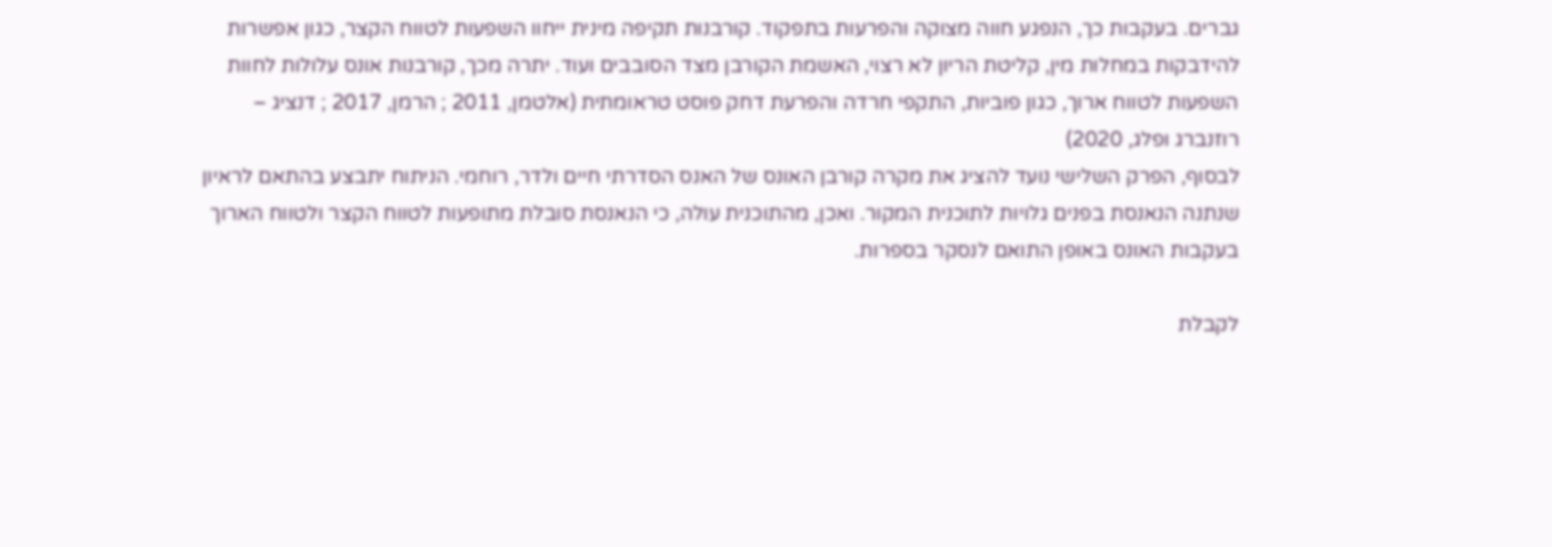גברים. בעקבות כך, הנפגע חווה מצוקה והפרעות בתפקוד. קורבנות תקיפה מינית ייחוו השפעות לטווח הקצר, כגון אפשרות להידבקות במחלות מין, קליטת הריון לא רצוי, האשמת הקורבן מצד הסובבים ועוד. יתרה מכך, קורבנות אונס עלולות לחוות השפעות לטווח ארוך, כגון פוביות, התקפי חרדה והפרעת דחק פוסט טראומתית (אלטמן, 2011 ; הרמן, 2017 ; דנציג – רוזנברג ופלג, 2020)
לבסוף, הפרק השלישי נועד להציג את מקרה קורבן האונס של האנס הסדרתי חיים ולדר, רוחמי. הניתוח יתבצע בהתאם לראיון שנתנה הנאנסת בפנים גלויות לתוכנית המקור. ואכן, מהתוכנית עולה, כי הנאנסת סובלת מתופעות לטווח הקצר ולטווח הארוך בעקבות האונס באופן התואם לנסקר בספרות.

לקבלת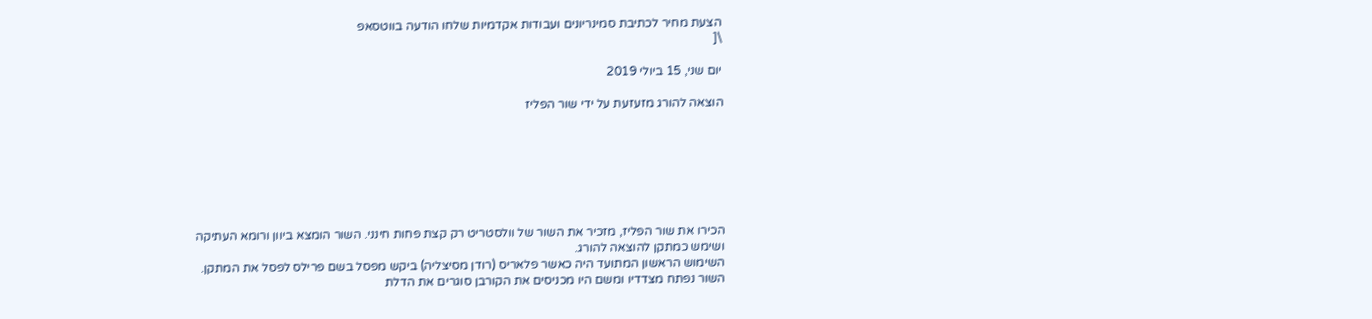הצעת מחיר לכתיבת סמינריונים ועבודות אקדמיות שלחו הודעה בווטסאפ
\[

יום שני, 15 ביולי 2019

הוצאה להורג מזעזעת על ידי שור הפליז







הכירו את שור הפליז, מזכיר את השור של וולסטריט רק קצת פחות חינני. השור הומצא ביוון ורומא העתיקה ושימש כמתקן להוצאה להורג.
השימוש הראשון המתועד היה כאשר פלאריס (רודן מסיצליה) ביקש מפסל בשם פרילס לפסל את המתקן.
השור נפתח מצדדיו ומשם היו מכניסים את הקורבן סוגרים את הדלת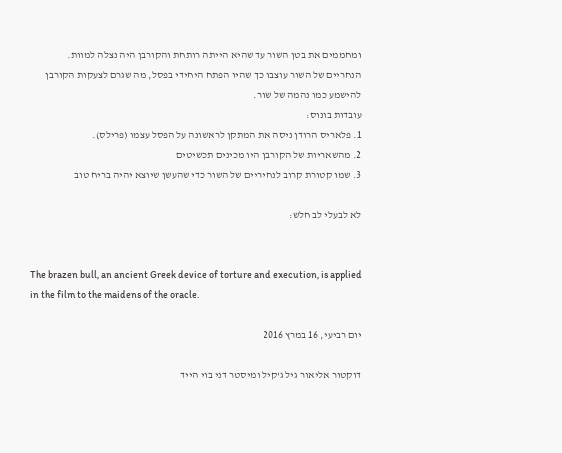ומחממים את בטן השור עד שהיא הייתה רותחת והקורבן היה נצלה למוות.
הנחריים של השור עוצבו כך שהיו הפתח היחידי בפסל, מה שגרם לצעקות הקורבן להישמע כמו נהמה של שור.
עובדות בונוס:
1. פלאריס הרודן ניסה את המתקן לראשונה על הפסל עצמו (פרילס).
2. מהשאריות של הקורבן היו מכינים תכשיטים
3. שמו קטורת קרוב לנחיריים של השור כדי שהעשן שיוצא יהיה בריח טוב

לא לבעלי לב חלש:


The brazen bull, an ancient Greek device of torture and execution, is applied in the film to the maidens of the oracle.

יום רביעי, 16 במרץ 2016

דוקטור אליאור גיל ג'קיל ומיסטר דני בוי הייד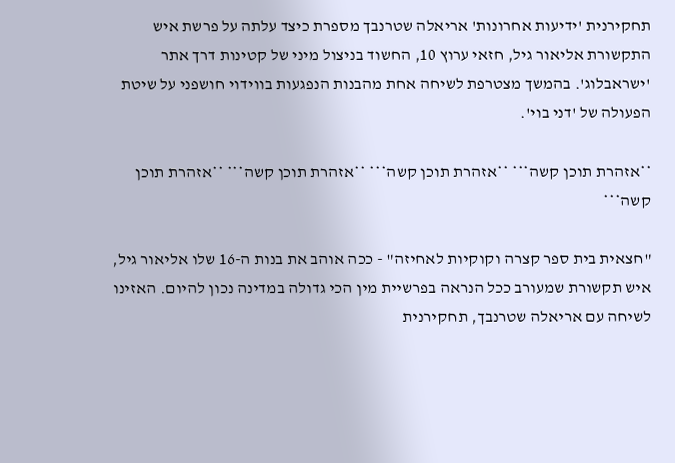תחקירנית 'ידיעות אחרונות' אריאלה שטרנבך מספרת כיצד עלתה על פרשת איש התקשורת אליאור גיל, חזאי ערוץ 10, החשוד בניצול מיני של קטינות דרך אתר 'ישראבלוג'. בהמשך מצטרפת לשיחה אחת מהבנות הנפגעות בווידוי חושפני על שיטת הפעולה של 'דני בוי'.

**אזהרת תוכן קשה*** **אזהרת תוכן קשה*** **אזהרת תוכן קשה*** **אזהרת תוכן קשה***

"חצאית בית ספר קצרה וקוקיות לאחיזה" - ככה אוהב את בנות ה-16 שלו אליאור גיל, איש תקשורת שמעורב ככל הנראה בפרשיית מין הכי גדולה במדינה נכון להיום. האזינו לשיחה עם אריאלה שטרנבך, תחקירנית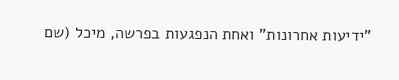"ידיעות אחרונות" ואחת הנפגעות בפרשה, מיכל (שם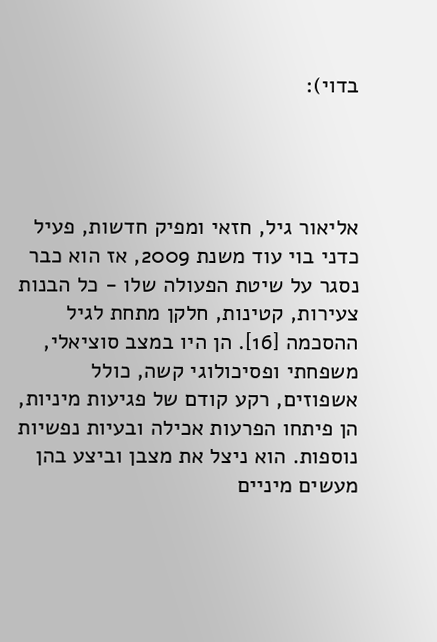בדוי):




אליאור גיל, חזאי ומפיק חדשות, פעיל כדני בוי עוד משנת 2009, אז הוא כבר נסגר על שיטת הפעולה שלו - כל הבנות צעירות, קטינות, חלקן מתחת לגיל ההסכמה [16]. הן היו במצב סוציאלי, משפחתי ופסיכולוגי קשה, כולל אשפוזים, רקע קודם של פגיעות מיניות, הן פיתחו הפרעות אכילה ובעיות נפשיות נוספות. הוא ניצל את מצבן וביצע בהן מעשים מיניים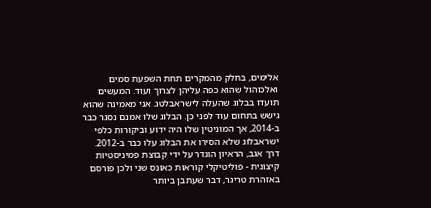אלימים, בחלק מהמקרים תחת השפעת סמים ואלכוהול שהוא כפה עליהן לצרוך ועוד. המעשים תועדו בבלוג שהעלה לישראבלטג. אני מאמינה שהוא גישש בתחום עוד לפני כן. הבלוג שלו אמנם נסגר כבר ב-2014, אך המוניטין שלו היה ידוע וביקורות כלפי ישראבלוג שלא הסירו את הבלוג עלו כבר ב-2012.
דרך אגב, הראיון הוגדר על ידי קבוצת פמיניסטיות קיצונית - פוליטיקלי קוראות כאונס שני ולכן פורסם באזהרת טריגר, דבר שעתבן ביותר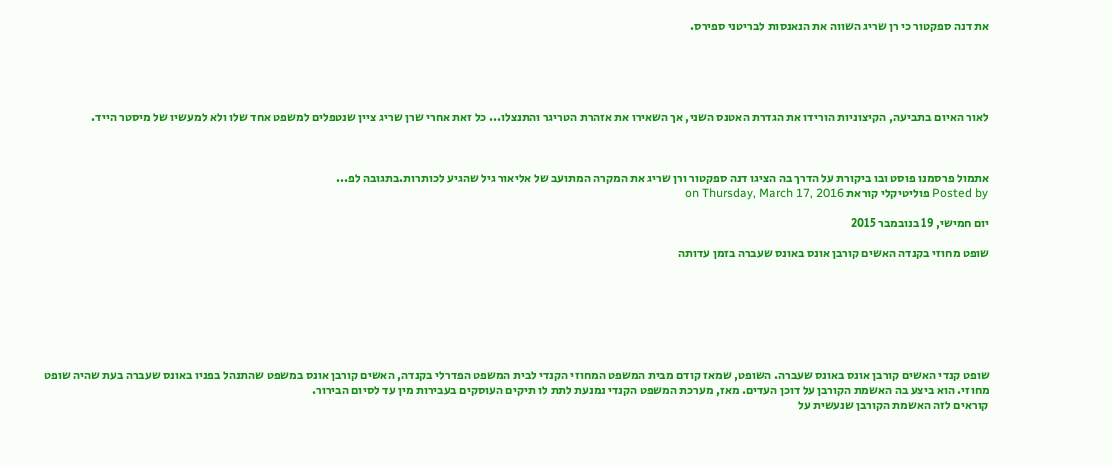את דנה ספקטור כי רן שריג השווה את הנאנסות לבריטני ספירס.





לאור האיום בתביעה, הקיצוניות הורידו את הגדרת האטנס השני, אך השאירו את אזהרת הטריגר והתנצלו... כל זאת אחרי שרן שריג ציין שנטפלים למשפט אחד שלו ולא למעשיו של מיסטר הייד.



אתמול פרסמנו פוסט ובו ביקורת על הדרך בה הציגו דנה ספקטור ורן שריג את המקרה המתועב של אליאור גיל שהגיע לכותרות.בתגובה לפ...
Posted by פוליטיקלי קוראת on Thursday, March 17, 2016

יום חמישי, 19 בנובמבר 2015

שופט מחוזי בקנדה האשים קורבן אונס באונס שעברה בזמן עדותה







שופט קנדי האשים קורבן אונס באונס שעברה. השופט, שמאז קודם מבית המשפט המחוזי הקנדי לבית המשפט הפדרלי בקנדה, האשים קורבן אונס במשפט שהתנהל בפניו באונס שעברה בעת שהיה שופט מחוזי. הוא ביצע בה האשמת הקורבן על דוכן העדים. מאז, מערכת המשפט הקנדי נמנעת לתת לו תיקים העוסקים בעבירות מין עד לסיום הבירור.
קוראים לזה האשמת הקורבן שנעשית על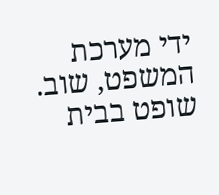ידי מערכת המשפט, שוב. שופט בבית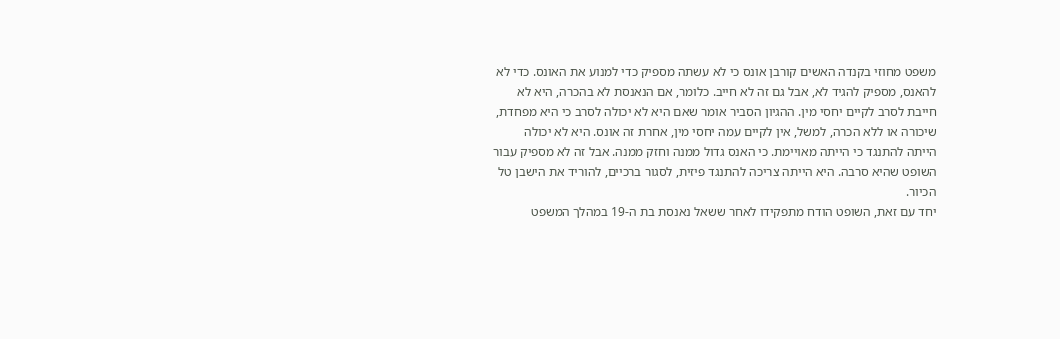משפט מחוזי בקנדה האשים קורבן אונס כי לא עשתה מספיק כדי למנוע את האונס. כדי לא להאנס, מספיק להגיד לא, אבל גם זה לא חייב. כלומר, אם הנאנסת לא בהכרה, היא לא חייבת לסרב לקיים יחסי מין. ההגיון הסביר אומר שאם היא לא יכולה לסרב כי היא מפחדת, שיכורה או ללא הכרה, למשל, אין לקיים עמה יחסי מין, אחרת זה אונס. היא לא יכולה הייתה להתנגד כי הייתה מאויימת. כי האנס גדול ממנה וחזק ממנה. אבל זה לא מספיק עבור השופט שהיא סרבה. היא הייתה צריכה להתנגד פיזית, לסגור ברכיים, להוריד את הישבן טל הכיור.
יחד עם זאת, השופט הודח מתפקידו לאחר ששאל נאנסת בת ה-19 במהלך המשפט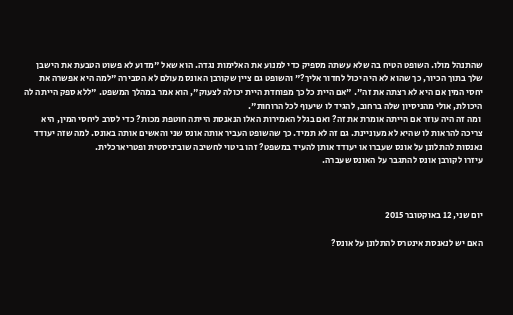שהתנהל מולו. השופט הטיח בה שלא עשתה מספיק כדי למנוע את האלימות נגדה. הוא שאל "מדוע לא פשוט הטבעת את הישבן שלך בתוך הכיור, כך שהוא לא היה יכול לחדור אליך?" והשופט גם ציין שקורבן האונס מעולם לא הסבירה "למה היא אפשרה את יחסי המין אם היא לא רצתה את זה". "אם היית כל כך מפוחדת היית יכולה לצעוק", הוא אמר במהלך המשפט. "ללא ספק הייתה לה היכולת, אולי מהניסיון שלה ברחוב, להגיד לו שיעוף לכל הרוחות".
 ומה זה היה עוזר אם הייתה אומרת את זה? ואם בגלל האמירות האלו הנאנסת הייתה חוטפת מכות? כדי לסרב ליחסי המין, היא צריכה להראות לו שהיא לא מעוניינת. גם זה לא תמיד. כך שהשופט העביר אותה אונס שני והאשים אותה באונס. למה שזה יעודד נאנסות להתלונן על אונס שעברו או יעודד אותן להעיד במשפט? זהו ביטוי לחשיבה שוביניסטית ופטריארכלית.
עיזרו לקורבן אונס להתגבר על האונס שעברה.



יום שני, 12 באוקטובר 2015

האם יש לנאנסת אינטרס להתלונן על אונס?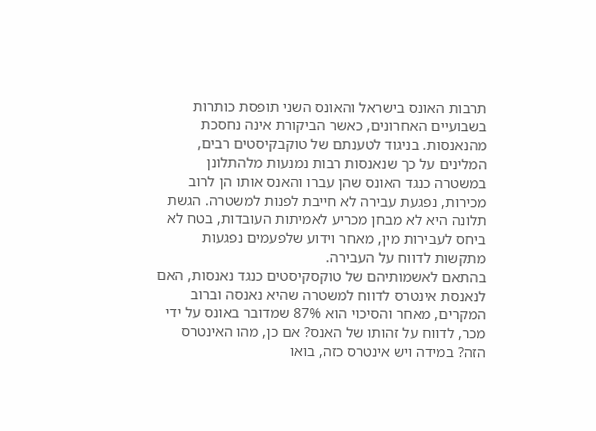תרבות האונס בישראל והאונס השני תופסת כותרות בשבועיים האחרונים, כאשר הביקורת אינה נחסכת מהנאנסות. בניגוד לטענתם של טוקבקיסטים רבים, המלינים על כך שנאנסות רבות נמנעות מלהתלונן במשטרה כנגד האונס שהן עברו והאנס אותו הן לרוב מכירות, נפגעת עבירה לא חייבת לפנות למשטרה. הגשת תלונה היא לא מבחן מכריע לאמיתות העובדות, בטח לא ביחס לעבירות מין, מאחר וידוע שלפעמים נפגעות מתקשות לדווח על העבירה.
בהתאם לאשמותיהם של טוקסקיסטים כנגד נאנסות, האם לנאנסת אינטרס לדווח למשטרה שהיא נאנסה וברוב המקרים, מאחר והסיכוי הוא 87% שמדובר באונס על ידי מכר, לדווח על זהותו של האנס? אם כן, מהו האינטרס הזה? במידה ויש אינטרס כזה, בואו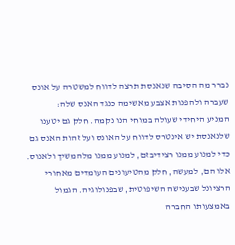נברר מה הסיבה שנאנסת תרצה לדווח למשטרה על אונס שעברה ולהפנות אצבע מאשימה כנגד האנס שלה:
המניע היחידי שעולה במוחי הנו נקמה. חלק גם יטענו שלנאנסת יש אינטרס לדווח על האונס ועל זהות האנס גם כדי למנוע ממנו רצידיבזם, למנוע ממנו מלהמשיך ולאנוס. אלו הם, למעשה, חלק מהטיעונים העומדים מאחורי הרציונל שבענישה השיפוטית, שבפנולוגיה. הגמול באמצעותו החברה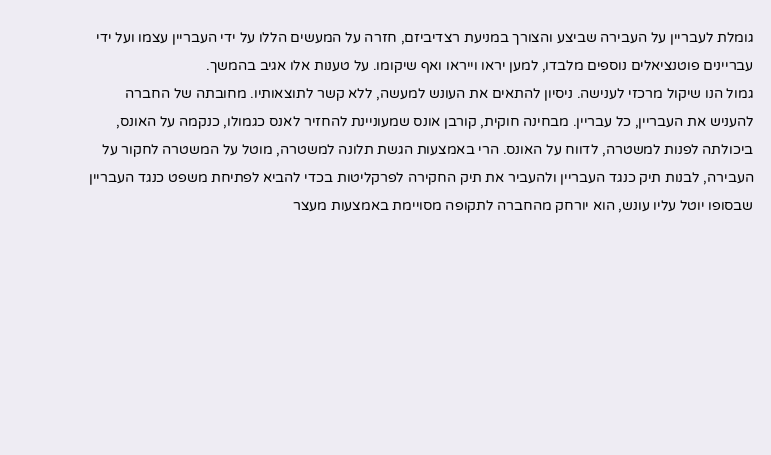גומלת לעבריין על העבירה שביצע והצורך במניעת רצדיביזם, חזרה על המעשים הללו על ידי העבריין עצמו ועל ידי עבריינים פוטנציאלים נוספים מלבדו, למען יראו וייראו ואף שיקומו. על טענות אלו אגיב בהמשך.
גמול הנו שיקול מרכזי לענישה. ניסיון להתאים את העונש למעשה, ללא קשר לתוצאותיו. מחובתה של החברה להעניש את העבריין, כל עבריין. מבחינה חוקית, קורבן אונס שמעוניינת להחזיר לאנס כגמולו, כנקמה על האונס, ביכולתה לפנות למשטרה, לדווח על האונס. הרי באמצעות הגשת תלונה למשטרה, מוטל על המשטרה לחקור על העבירה, לבנות תיק כנגד העבריין ולהעביר את תיק החקירה לפרקליטות בכדי להביא לפתיחת משפט כנגד העבריין שבסופו יוטל עליו עונש, הוא יורחק מהחברה לתקופה מסויימת באמצעות מעצר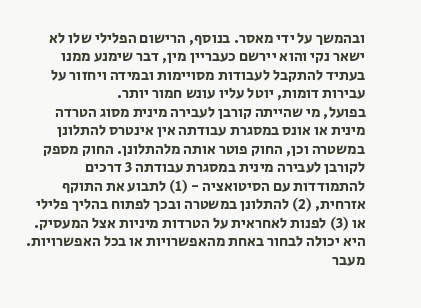ובהמשך על ידי מאסר. בנוסף, הרישום הפלילי שלו לא ישאר נקי והוא יירשם כעבריין מין, דבר שימנע ממנו בעתיד להתקבל לעבודות מסויימות ובמידה ויחזור על עבירות דומות, יוטל עליו עונש חמור יותר.
בפועל, מי שהייתה קורבן לעבירה מינית מסוג הטרדה מינית או אונס במסגרת עבודתה אין אינטרס להתלונן במשטרה וכן, החוק פוטר אותה מלהתלונן. החוק מספק לקורבן לעבירה מינית במסגרת עבודתה 3 דרכים להתמודדות עם הסיטואציה - (1) לתבוע את התוקף אזרחית, (2) להתלונן במשטרה ובכך לפתוח בהליך פלילי או (3) לפנות לאחראית על הטרדות מיניות אצל המעסיק. היא יכולה לבחור באחת מהאפשרויות או בכל האפשרויות. מעבר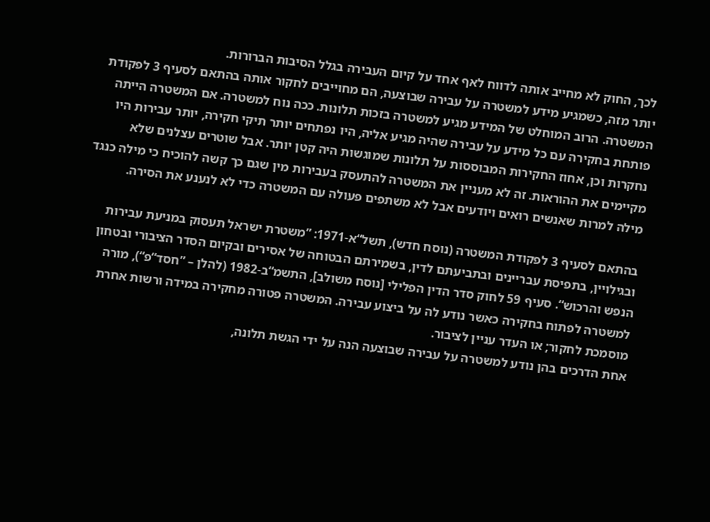לכך, החוק לא מחייב אותה לדווח לאף אחד על קיום העבירה בגלל הסיבות הברורות.
יותר מזה, כשמגיע מידע למשטרה על עבירה שבוצעה, הם מחוייבים לחקור אותה בהתאם לסעיף 3 לפקודת המשטרה. הרוב המוחלט של המידע מגיע למשטרה בזכות תלונות. ככה נוח למשטרה. אם המשטרה הייתה פותחת בחקירה עם כל מידע על עבירה שהיה מגיע אליה, היו נפתחים יותר תיקי חקירה, יותר עבירות היו נחקרות וכן, אחוז החקירות המבוססות על תלונות שמוגשות היה קטן יותר. אבל שוטרים עצלנים שלא מקיימים את ההוראות. זה לא מעניין את המשטרה להתעסק בעבירות מין שגם כך קשה להוכיח כי מילה כנגד מילה למרות שאנשים רואים ויודעים אבל לא משתפים פעולה עם המשטרה כדי לא לנענע את הסירה.

בהתאם לסעיף 3 לפקודת המשטרה (נוסח חדש), תשל“א-1971: ”משטרת ישראל תעסוק במניעת עבירות ובגילויין, בתפיסת עבריינים ובתביעתם לדין, בשמירתם הבטוחה של אסירים ובקיום הסדר הציבורי ובטחון הנפש והרכוש“. סעיף 59 לחוק סדר הדין הפלילי [נוסח משולב], התשמ“ב-1982 (להלן – ”חסד“פ“), מורה למשטרה לפתוח בחקירה כאשר נודע לה על ביצוע עבירה. המשטרה פטורה מחקירה במידה ורשות אחרת מוסמכת לחקור; או העדר עניין לציבור.
אחת הדרכים בהן נודע למשטרה על עבירה שבוצעה הנה על ידי הגשת תלונה,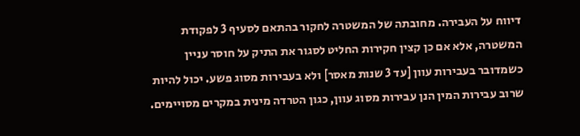דיווח על העבירה. מחובתה של המשטרה לחקור בהתאם לסעיף 3 לפקודת המשטרה, אלא אם כן קצין חקירות החליט לסגור את התיק על חוסר עניין כשמדובר בעבירות עוון [עד 3 שנות מאסר] ולא בעבירות מסוג פשע. יכול להיות שרוב עבירות המין הנן עבירות מסוג עוון, כגון הטרדה מינית במקרים מסויימים.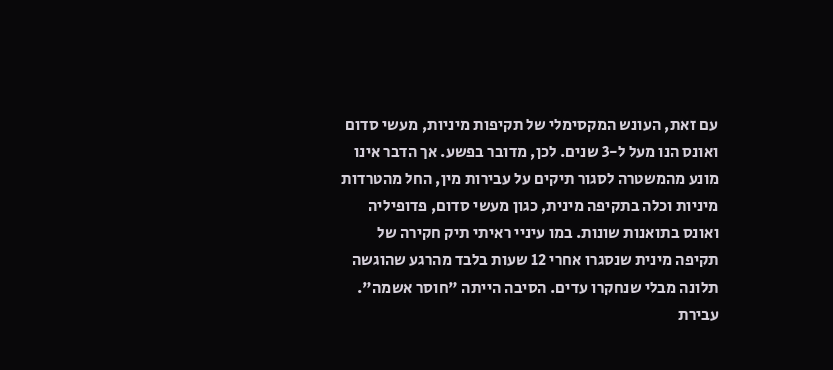עם זאת, העונש המקסימלי של תקיפות מיניות, מעשי סדום ואונס הנו מעל ל-3 שנים. לכן, מדובר בפשע. אך הדבר אינו מונע מהמשטרה לסגור תיקים על עבירות מין, החל מהטרדות מיניות וכלה בתקיפה מינית, כגון מעשי סדום, פדופיליה ואונס בתואנות שונות. במו עיניי ראיתי תיק חקירה של תקיפה מינית שנסגרו אחרי 12 שעות בלבד מהרגע שהוגשה תלונה מבלי שנחקרו עדים. הסיבה הייתה "חוסר אשמה". עבירת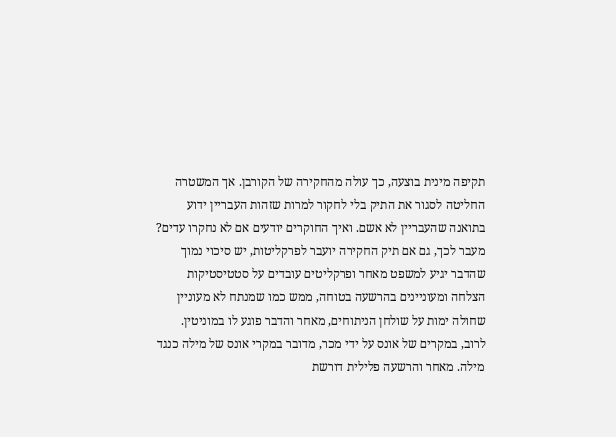תקיפה מינית בוצעה, כך עולה מהחקירה של הקורבן. אך המשטרה החליטה לסגור את התיק בלי לחקור למרות שזהות העבריין ידוע בתואנה שהעבריין לא אשם. ואיך החוקרים יודעים אם לא נחקרו עדים?
מעבר לכך, גם אם תיק החקירה יועבר לפרקליטות, יש סיכוי נמוך שהדבר יגיע למשפט מאחר ופרקליטים עובדים על סטטיסטיקות הצלחה ומעוניינים בהרשעה בטוחה, ממש כמו שמנתח לא מעוניין שחולה ימות על שולחן הניתוחים, מאחר והדבר פוגע לו במוניטין. לרוב, במקרים של אונס על ידי מכר, מדובר במקרי אונס של מילה כנגד מילה. מאחר והרשעה פלילית דורשת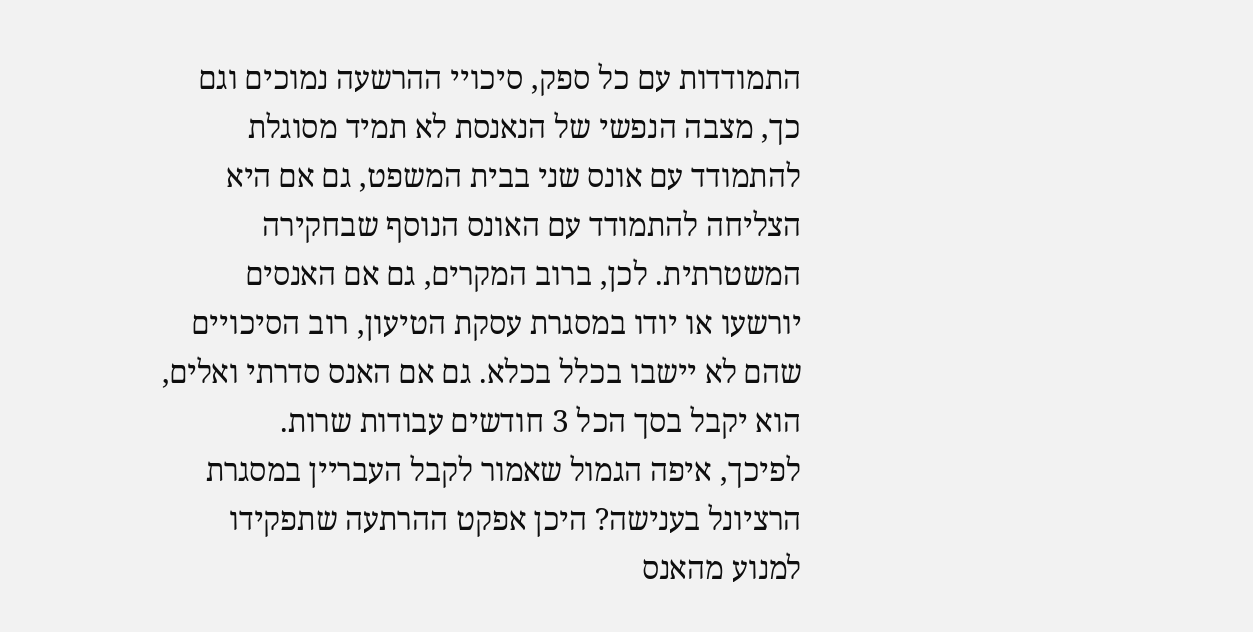התמודדות עם כל ספק, סיכויי ההרשעה נמוכים וגם כך, מצבה הנפשי של הנאנסת לא תמיד מסוגלת להתמודד עם אונס שני בבית המשפט, גם אם היא הצליחה להתמודד עם האונס הנוסף שבחקירה המשטרתית. לכן, ברוב המקרים, גם אם האנסים יורשעו או יודו במסגרת עסקת הטיעון, רוב הסיכויים שהם לא יישבו בכלל בכלא. גם אם האנס סדרתי ואלים, הוא יקבל בסך הכל 3 חודשים עבודות שרות.
לפיכך, איפה הגמול שאמור לקבל העבריין במסגרת הרציונל בענישה? היכן אפקט ההרתעה שתפקידו למנוע מהאנס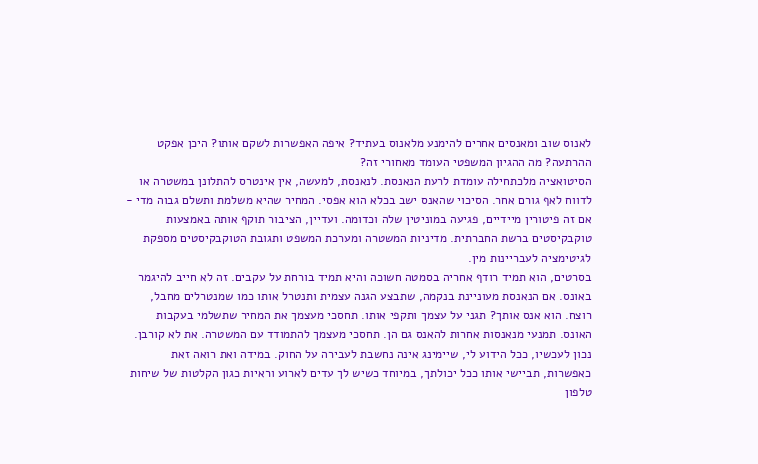לאנוס שוב ומאנסים אחרים להימנע מלאנוס בעתיד? איפה האפשרות לשקם אותו? היכן אפקט ההרתעה? מה ההגיון המשפטי העומד מאחורי זה?
הסיטואציה מלכתחילה עומדת לרעת הנאנסת. לנאנסת, למעשה, אין אינטרס להתלונן במשטרה או לדווח לאף גורם אחר. הסיכוי שהאנס ישב בכלא הוא אפסי. המחיר שהיא משלמת ותשלם גבוה מדי - אם זה פיטורין מיידיים, פגיעה במוניטין שלה וכדומה. ועדיין, הציבור תוקף אותה באמצעות טוקבקיסטים ברשת החברתית. מדיניות המשטרה ומערכת המשפט ותגובת הטוקבקיסטים מספקת לגיטימציה לעבריינות מין.
בסרטים, הוא תמיד רודף אחריה בסמטה חשוכה והיא תמיד בורחת על עקבים. זה לא חייב להיגמר באונס. אם הנאנסת מעוניינת בנקמה, שתבצע הגנה עצמית ותנטרל אותו כמו שמנטרלים מחבל, רוצח. הוא אנס אותך? תגני על עצמך ותקפי אותו. תחסכי מעצמך את המחיר שתשלמי בעקבות האונס. תמנעי מנאנסות אחרות להאנס גם הן. תחסכי מעצמך להתמודד עם המשטרה. את לא קורבן. נכון לעכשיו, ככל הידוע לי, שיימינג אינה נחשבת לעבירה על החוק. במידה ואת רואה זאת כאפשרות, תביישי אותו ככל יכולתך, במיוחד כשיש לך עדים לארוע וראיות כגון הקלטות של שיחות טלפון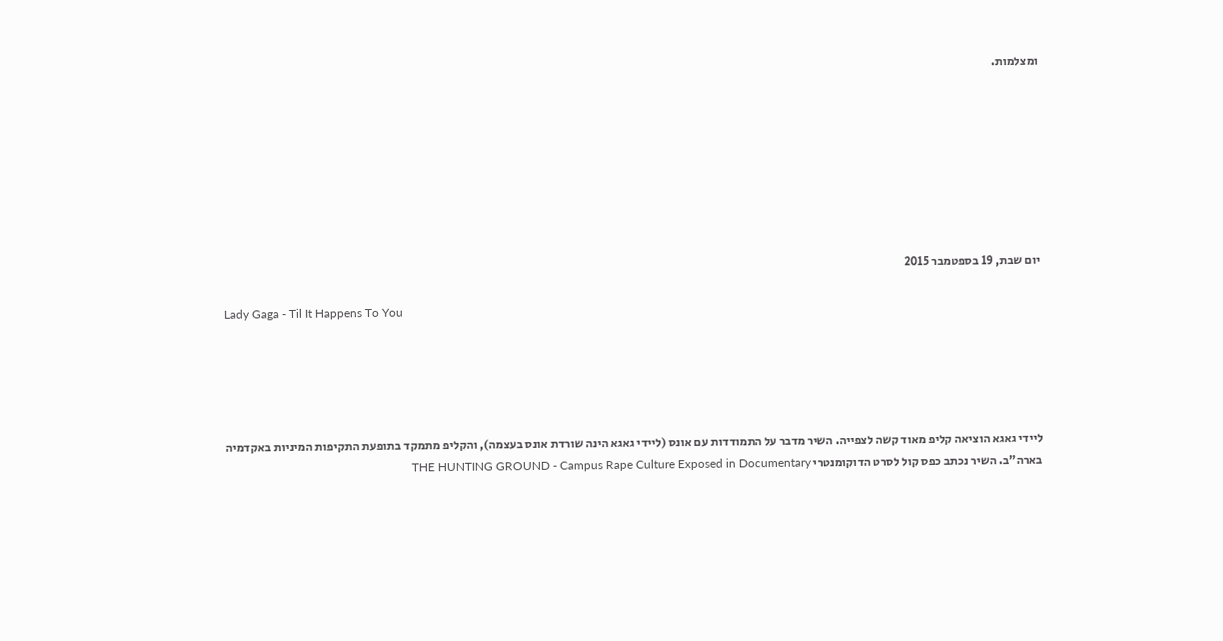ומצלמות.








יום שבת, 19 בספטמבר 2015

Lady Gaga - Til It Happens To You





ליידי גאגא הוציאה קליפ מאוד קשה לצפייה. השיר מדבר על התמודדות עם אונס (ליידי גאגא הינה שורדת אונס בעצמה), והקליפ מתמקד בתופעת התקיפות המיניות באקדמיה בארה"ב. השיר נכתב כפס קול לסרט הדוקומנטרי THE HUNTING GROUND - Campus Rape Culture Exposed in Documentary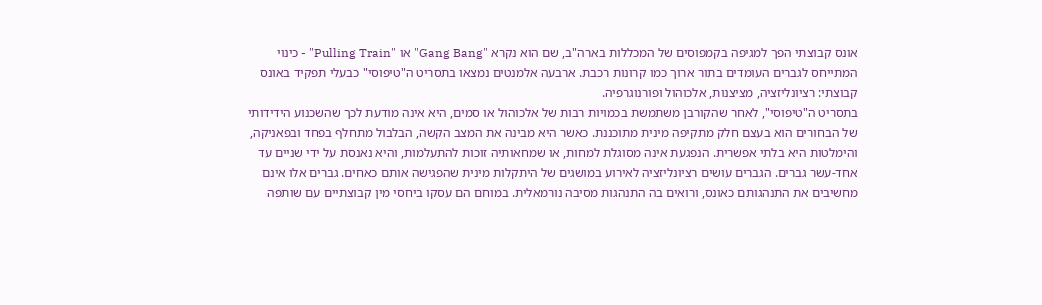אונס קבוצתי הפך למגיפה בקמפוסים של המכללות בארה"ב, שם הוא נקרא "Gang Bang" או "Pulling Train" - כינוי המתייחס לגברים העומדים בתור ארוך כמו קרונות רכבת. ארבעה אלמנטים נמצאו בתסריט ה"טיפוסי" כבעלי תפקיד באונס קבוצתי: רציונליזציה, מציצנות, אלכוהול ופורנוגרפיה.
בתסריט ה"טיפוסי", לאחר שהקורבן משתמשת בכמויות רבות של אלכוהול או סמים, היא אינה מודעת לכך שהשכנוע הידידותי של הבחורים הוא בעצם חלק מתקיפה מינית מתוכננת. כאשר היא מבינה את המצב הקשה, הבלבול מתחלף בפחד ובפאניקה, והימלטות היא בלתי אפשרית. הנפגעת אינה מסוגלת למחות, או שמחאותיה זוכות להתעלמות, והיא נאנסת על ידי שניים עד אחד-עשר גברים. הגברים עושים רציונליזציה לאירוע במושגים של היתקלות מינית שהפגישה אותם כאחים. גברים אלו אינם מחשיבים את התנהגותם כאונס, ורואים בה התנהגות מסיבה נורמאלית. במוחם הם עסקו ביחסי מין קבוצתיים עם שותפה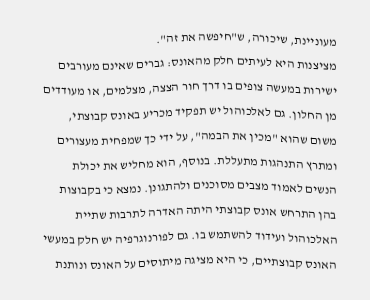מעוניינת, שיכורה, ש"חיפשה את זה".
מציצנות היא לעיתים חלק מהאונס: גברים שאינם מעורבים ישירות במעשה צופים בו דרך חור הצצה, מצלמים, או מעודדים מן החלון. גם לאלכוהול יש תפקיד מכריע באונס קבוצתי, משום שהוא "מכין את הבמה", על ידי כך שמפחית מעצורים ומתרץ התנהגות מתעללת. בנוסף, הוא מחליש את יכולת הנשים לאמוד מצבים מסוכנים ולהתגונן. נמצא כי בקבוצות בהן התרחש אונס קבוצתי היתה האדרה לתרבות שתיית האלכוהול ועידוד להשתמש בו. גם לפורנוגרפיה יש חלק במעשי האונס קבוצתיים, כי היא מציגה מיתוסים על האונס ונותנת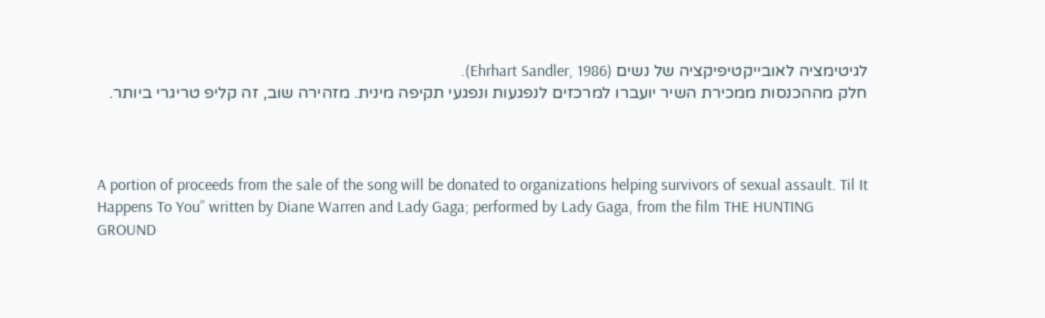לגיטימציה לאובייקטיפיקציה של נשים (Ehrhart Sandler, 1986).
חלק מההכנסות ממכירת השיר יועברו למרכזים לנפגעות ונפגעי תקיפה מינית. מזהירה שוב, זה קליפ טריגרי ביותר.



A portion of proceeds from the sale of the song will be donated to organizations helping survivors of sexual assault. Til It Happens To You” written by Diane Warren and Lady Gaga; performed by Lady Gaga, from the film THE HUNTING GROUND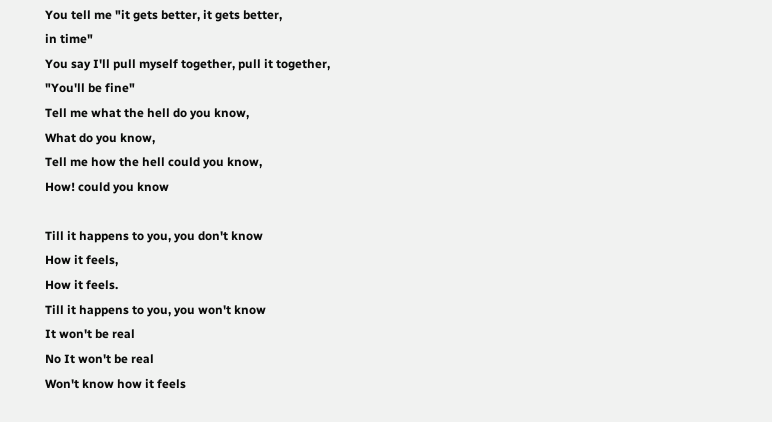You tell me "it gets better, it gets better,
in time"
You say I'll pull myself together, pull it together,
"You'll be fine"
Tell me what the hell do you know,
What do you know,
Tell me how the hell could you know,
How! could you know

Till it happens to you, you don't know
How it feels,
How it feels.
Till it happens to you, you won't know
It won't be real
No It won't be real
Won't know how it feels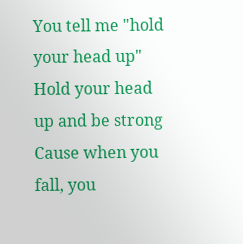You tell me "hold your head up"
Hold your head up and be strong
Cause when you fall, you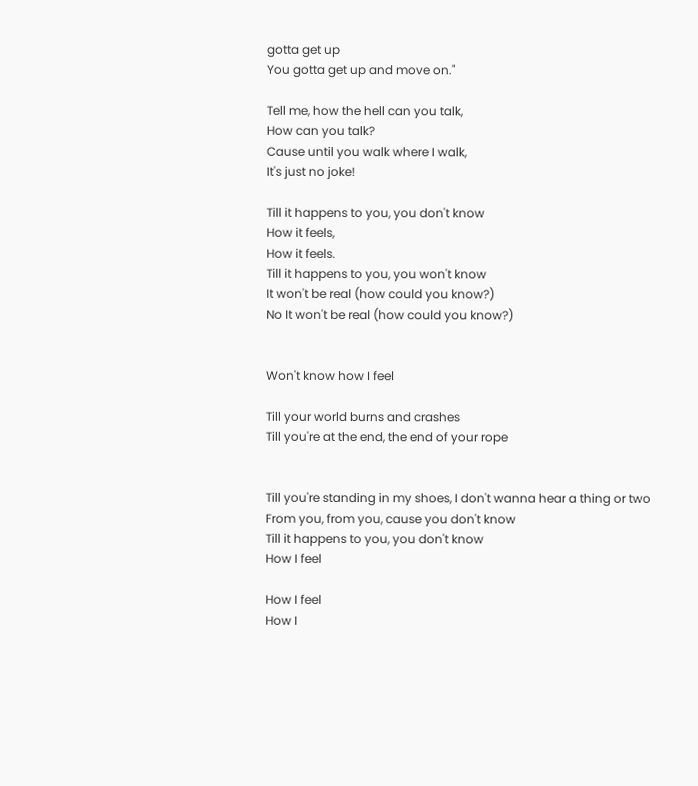gotta get up
You gotta get up and move on."

Tell me, how the hell can you talk,
How can you talk?
Cause until you walk where I walk,
It's just no joke!

Till it happens to you, you don't know
How it feels,
How it feels.
Till it happens to you, you won't know
It won't be real (how could you know?)
No It won't be real (how could you know?)


Won't know how I feel

Till your world burns and crashes
Till you're at the end, the end of your rope


Till you're standing in my shoes, I don't wanna hear a thing or two
From you, from you, cause you don't know
Till it happens to you, you don't know
How I feel

How I feel
How I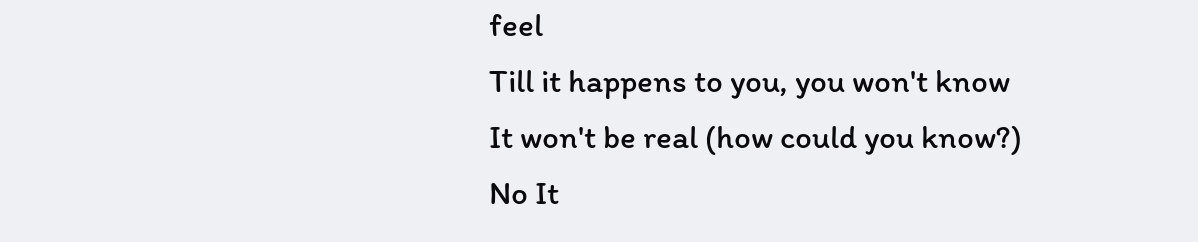feel
Till it happens to you, you won't know
It won't be real (how could you know?)
No It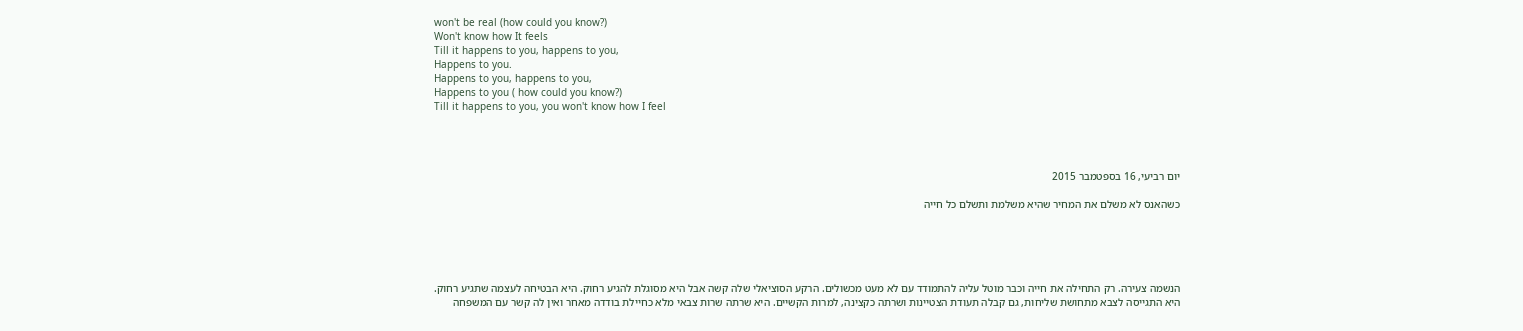won't be real (how could you know?)
Won't know how It feels
Till it happens to you, happens to you,
Happens to you.
Happens to you, happens to you,
Happens to you ( how could you know?)
Till it happens to you, you won't know how I feel




יום רביעי, 16 בספטמבר 2015

כשהאנס לא משלם את המחיר שהיא משלמת ותשלם כל חייה





הנשמה צעירה. רק התחילה את חייה וכבר מוטל עליה להתמודד עם לא מעט מכשולים. הרקע הסוציאלי שלה קשה אבל היא מסוגלת להגיע רחוק. היא הבטיחה לעצמה שתגיע רחוק.
היא התגייסה לצבא מתחושת שליחות, גם קבלה תעודת הצטיינות ושרתה כקצינה, למרות הקשיים. היא שרתה שרות צבאי מלא כחיילת בודדה מאחר ואין לה קשר עם המשפחה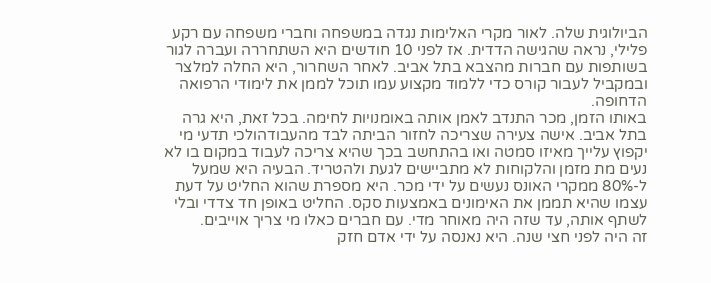הביולוגית שלה. לאור מקרי האלימות נגדה במשפחה וחברי משפחה עם רקע פלילי, נראה שהגישה הדדית. אז לפני 10 חודשים היא השתחררה ועברה לגור בשותפות עם חברות מהצבא בתל אביב. לאחר השחרור, היא החלה למלצר ובמקביל לעבור קורס כדי ללמוד מקצוע עמו תוכל לממן את לימודי הרפואה הדחופה.
באותו הזמן, מכר התנדב לאמן אותה באומנויות לחימה. בכל זאת, היא גרה בתל אביב. אישה צעירה שצריכה לחזור הביתה לבד מהעבודהולכי תדעי מי יקפוץ עלייך מאיזו סמטה ואו בהתחשב בכך שהיא צריכה לעבוד במקום בו לא נעים מת מזמן והלקוחות לא מתביישים לגעת ולהטריד. הבעיה היא שמעל ל-80% ממקרי האונס נעשים על ידי מכר. היא מספרת שהוא החליט על דעת עצמו שהיא תממן את האימונים באמצעות סקס. החליט באופן חד צדדי ובלי לשתף אותה, עד שזה היה מאוחר מדי. עם חברים כאלו מי צריך אוייבים.
זה היה לפני חצי שנה. היא נאנסה על ידי אדם חזק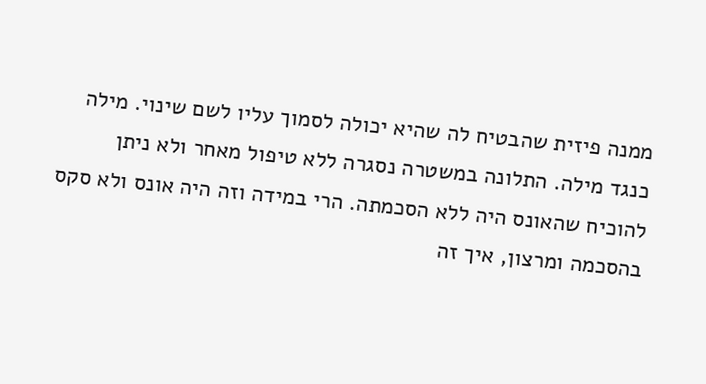ממנה פיזית שהבטיח לה שהיא יכולה לסמוך עליו לשם שינוי. מילה כנגד מילה. התלונה במשטרה נסגרה ללא טיפול מאחר ולא ניתן להוכיח שהאונס היה ללא הסכמתה. הרי במידה וזה היה אונס ולא סקס בהסכמה ומרצון, איך זה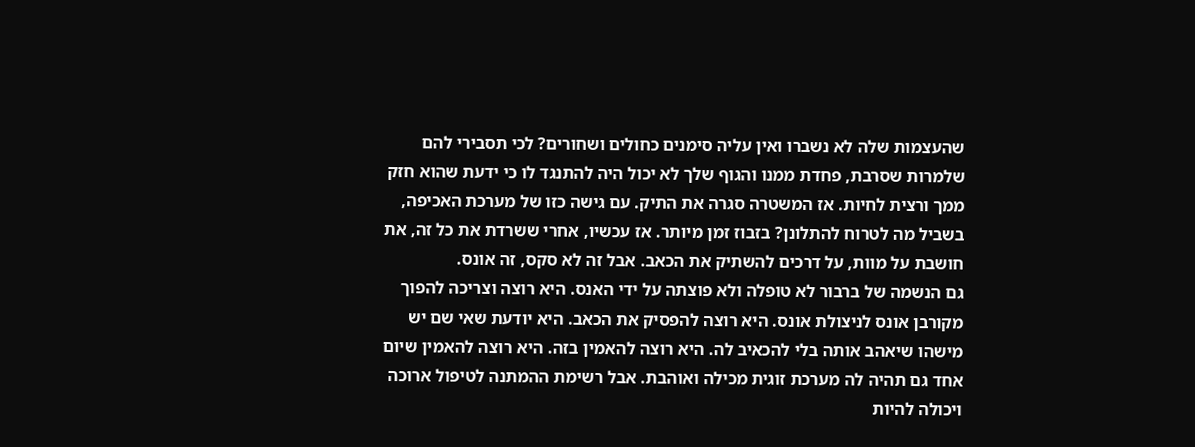שהעצמות שלה לא נשברו ואין עליה סימנים כחולים ושחורים? לכי תסבירי להם שלמרות שסרבת, פחדת ממנו והגוף שלך לא יכול היה להתנגד לו כי ידעת שהוא חזק ממך ורצית לחיות. אז המשטרה סגרה את התיק. עם גישה כזו של מערכת האכיפה, בשביל מה לטרוח להתלונן? בזבוז זמן מיותר. אז עכשיו, אחרי ששרדת את כל זה, את חושבת על מוות, על דרכים להשתיק את הכאב. אבל זה לא סקס, זה אונס.
גם הנשמה של ברבור לא טופלה ולא פוצתה על ידי האנס. היא רוצה וצריכה להפוך מקורבן אונס לניצולת אונס. היא רוצה להפסיק את הכאב. היא יודעת שאי שם יש מישהו שיאהב אותה בלי להכאיב לה. היא רוצה להאמין בזה. היא רוצה להאמין שיום אחד גם תהיה לה מערכת זוגית מכילה ואוהבת. אבל רשימת ההמתנה לטיפול ארוכה ויכולה להיות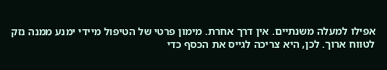אפילו למעלה משנתיים. אין דרך אחרת. מימון פרטי של הטיפול מיידי ימנע ממנה נזק לטווח ארוך. לכן, היא צריכה לגייס את הכסף כדי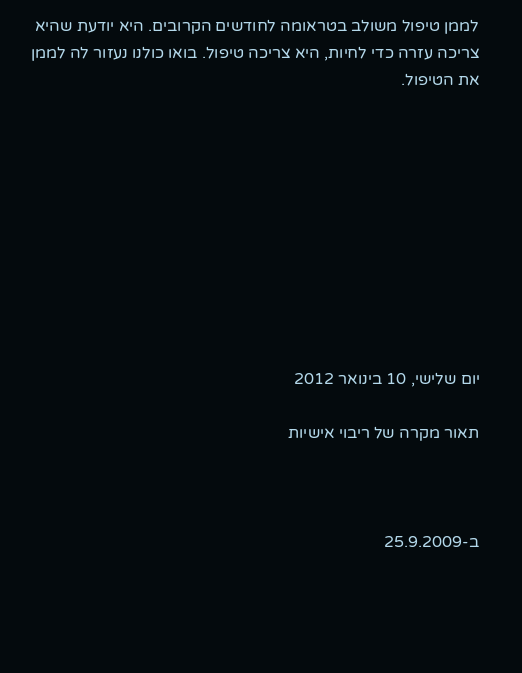לממן טיפול משולב בטראומה לחודשים הקרובים. היא יודעת שהיא צריכה עזרה כדי לחיות, היא צריכה טיפול. בואו כולנו נעזור לה לממן את הטיפול.










יום שלישי, 10 בינואר 2012

תאור מקרה של ריבוי אישיות



ב-25.9.2009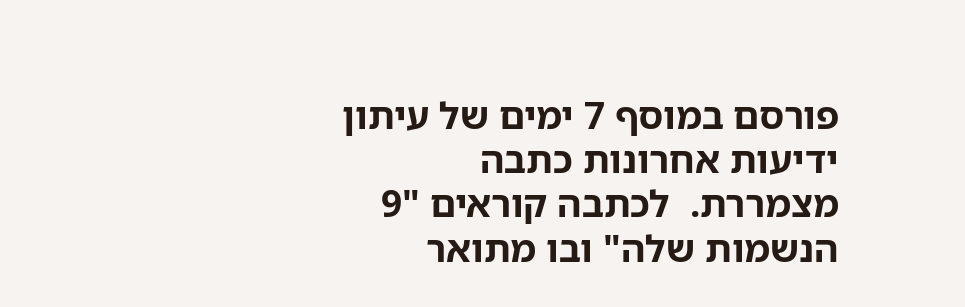פורסם במוסף 7 ימים של עיתון ידיעות אחרונות כתבה מצמררת.  לכתבה קוראים "9 הנשמות שלה" ובו מתואר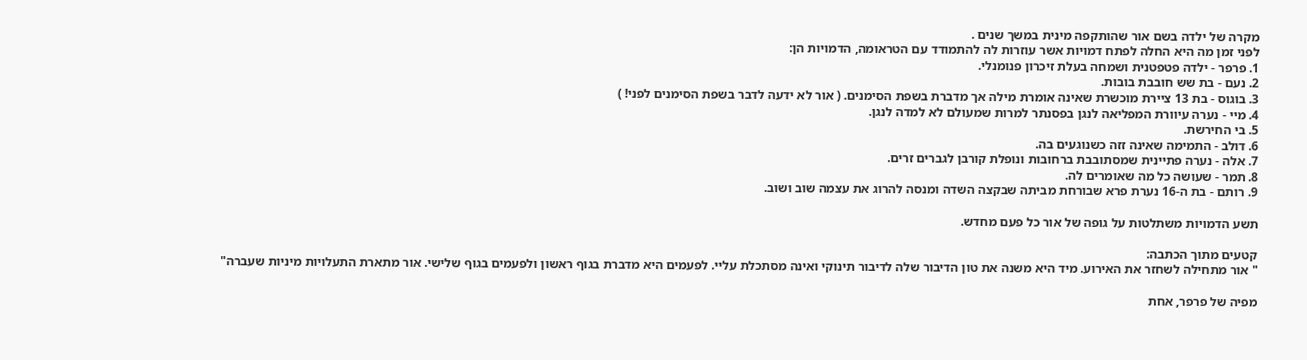מקרה של ילדה בשם אור שהותקפה מינית במשך שנים .
לפני זמן מה היא החלה לפתח דמויות אשר עוזרות לה להתמודד עם הטראומה, הדמויות הן:
1. פרפר - ילדה פטפטנית ושמחה בעלת זיכרון פנומנלי.
2. נעם - בת שש חובבת בובות.
3. בוגוס - בת 13 ציירת מוכשרת שאינה אומרת מילה אך מדברת בשפת הסימנים. ( אור לא ידעה לדבר בשפת הסימנים לפני! )
4. מיי - נערה עיוורת המפליאה לנגן בפסנתר למרות שמעולם לא למדה לנגן.
5. בי החירשת.
6. דולב - התמימה שאינה זזה כשנוגעים בה.
7. אלה - נערה פתיינית שמסתובבת ברחובות ונופלת קורבן לגברים זרים.
8. תמר - שעושה כל מה שאומרים לה.
9. רותם - בת ה-16 נערת פרא שבורחת מביתה שבקצה השדה ומנסה להרוג את עצמה שוב ושוב.

תשע הדמויות משתלטות על גופה של אור כל פעם מחדש.

קטעים מתוך הכתבה:
" אור מתחילה לשחזר את האירוע. מיד היא משנה את טון הדיבור שלה לדיבור תינוקי ואינה מסתכלת עליי. לפעמים היא מדברת בגוף ראשון ולפעמים בגוף שלישי. אור מתארת התעלויות מיניות שעברה"

מפיה של פרפר, אחת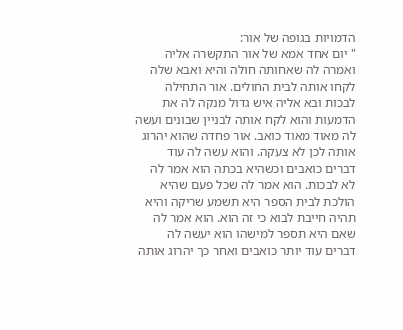הדמויות בגופה של אור:
" יום אחד אמא של אור התקשרה אליה ואמרה לה שאחותה חולה והיא ואבא שלה לקחו אותה לבית החולים. אור התחילה לבכות ובא אליה איש גדול מנקה לה את הדמעות והוא לקח אותה לבניין שבונים ועשה לה מאוד מאוד כואב. אור פחדה שהוא יהרוג אותה לכן לא צעקה. והוא עשה לה עוד דברים כואבים וכשהיא בכתה הוא אמר לה לא לבכות. הוא אמר לה שכל פעם שהיא הולכת לבית הספר היא תשמע שריקה והיא תהיה חייבת לבוא כי זה הוא. הוא אמר לה שאם היא תספר למישהו הוא יעשה לה דברים עוד יותר כואבים ואחר כך יהרוג אותה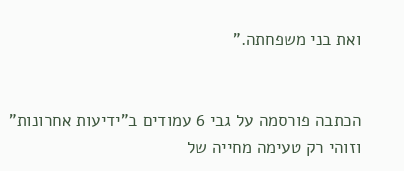ואת בני משפחתה."


הכתבה פורסמה על גבי 6 עמודים ב"ידיעות אחרונות" וזוהי רק טעימה מחייה של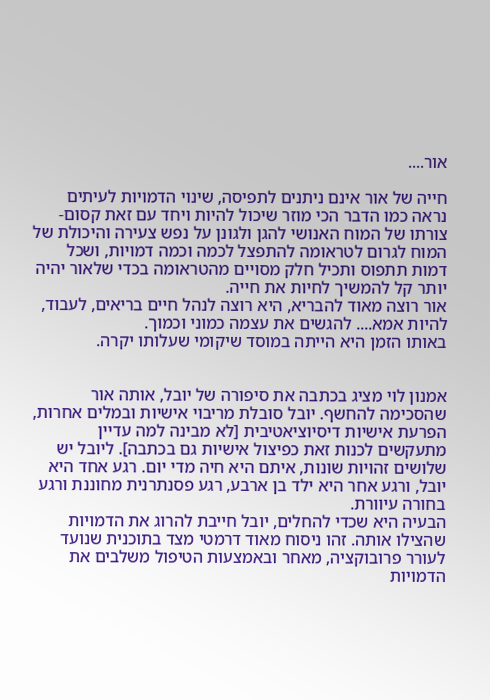אור....

חייה של אור אינם ניתנים לתפיסה, שינוי הדמויות לעיתים נראה כמו הדבר הכי מוזר שיכול להיות ויחד עם זאת קסום- צורתו של המוח האנושי להגן ולגונן על נפש צעירה והיכולת של המוח לגרום לטראומה להתפצל לכמה וכמה דמויות, ושכל דמות תתפוס ותכיל חלק מסויים מהטראומה בכדי שלאור יהיה יותר קל להמשיך לחיות את חייה.
אור רוצה מאוד להבריא, היא רוצה לנהל חיים בריאים, לעבוד, להיות אמא.... להגשים את עצמה כמוני וכמוך.
באותו הזמן היא הייתה במוסד שיקומי שעלותו יקרה.


אמנון לוי מציג בכתבה את סיפורה של יובל, אותה אור שהסכימה להחשף. יובל סובלת מריבוי אישיות ובמלים אחרות, הפרעת אישיות דיסיוציאטיבית [לא מבינה למה עדיין מתעקשים לכנות זאת כפיצול אישיות גם בכתבה]. ליובל יש שלושים זהויות שונות, איתם היא חיה מדי יום. רגע אחד היא יובל, ורגע אחר היא ילד בן ארבע, רגע פסנתרנית מחוננת ורגע בחורה עיוורת.
הבעיה היא שכדי להחלים, יובל חייבת להרוג את הדמויות שהצילו אותה. זהו ניסוח מאוד דרמטי מצד בתוכנית שנועד לעורר פרובוקציה, מאחר ובאמצעות הטיפול משלבים את הדמויות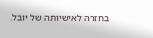בחזרה לאישיותה של יובל.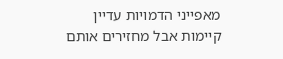מאפייני הדמויות עדיין קיימות אבל מחזירים אותם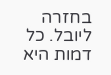בחזרה ליובל. כל דמות היא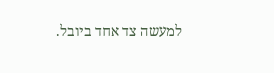למעשה צד אחד ביובל.